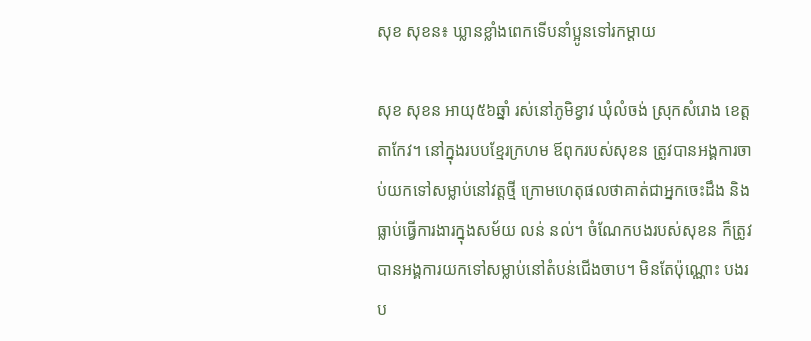សុខ សុខន៖ ឃ្លានខ្លាំងពេកទើបនាំប្អូនទៅរកម្ដាយ

សុខ សុខន អាយុ៥៦ឆ្នាំ រស់នៅភូមិខ្វាវ ឃុំលំចង់ ស្រុកសំរោង ខេត្តតាកែវ។ នៅក្នុងរបបខ្មែរក្រហម ឪពុករបស់សុខន ត្រូវបានអង្គការចាប់យកទៅសម្លាប់នៅវត្តថ្មី ក្រោមហេតុផលថាគាត់ជាអ្នកចេះដឹង និងធ្លាប់ធ្វើការងារក្នុងសម័យ លន់ នល់។ ចំណែកបងរបស់សុខន ក៏ត្រូវបានអង្គការយកទៅសម្លាប់នៅតំបន់ជើងចាប។ មិនតែប៉ុណ្ណោះ បងរប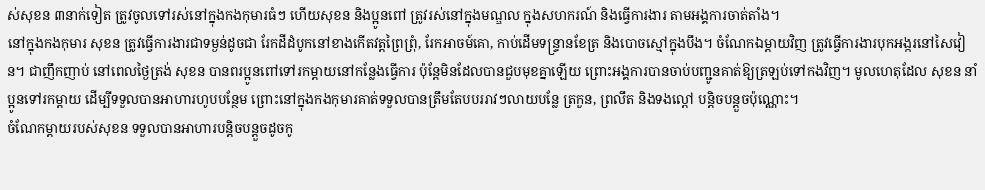ស់សុខន ៣នាក់ទៀត ត្រូវចូលទៅរស់នៅក្នុងកងកុមារធំៗ ហើយសុខន និងប្អូនពៅ ត្រូវរស់នៅក្នុងមណ្ឌល ក្នុងសហករណ៍ និងធ្វើការងារ តាមអង្គការចាត់តាំង។
នៅក្នុងកងកុមារ សុខន ត្រូវធ្វើការងារជាទម្ងន់ដូចជា រែកដីដំបូកនៅខាងកើតវត្តព្រៃព្រុំ, រែកអាចម៍គោ, កាប់ដើមទន្ទ្រានខែត្រ និងបោចស្មៅក្នុងបឹង។ ចំណែកឯម្ដាយវិញ ត្រូវធ្វើការងារបុកអង្ករនៅសៃវៀន។ ជាញឹកញាប់ នៅពេលថ្ងៃត្រង់ សុខន បានពរប្អូនពៅទៅរកម្ដាយនៅកន្លែងធ្វើការ ប៉ុន្តែមិនដែលបានជួបមុខគ្នាឡើយ ព្រោះអង្គការបានចាប់បញ្ជូនគាត់ឱ្យត្រឡប់ទៅកងវិញ។ មូលហេតុដែល សុខន នាំប្អូនទៅរកម្ដាយ ដើម្បីទទួលបានអាហារហូបបន្ថែម ព្រោះនៅក្នុងកងកុមារគាត់ទទួលបានត្រឹមតែបបររាវៗលាយបន្លែ ត្រកួន, ព្រលឹត និងទងល្ពៅ បន្តិចបន្តួចប៉ុណ្ណោះ។
ចំណែកម្ដាយរបស់សុខន ទទួលបានអាហារបន្តិចបន្តួចដូចកូ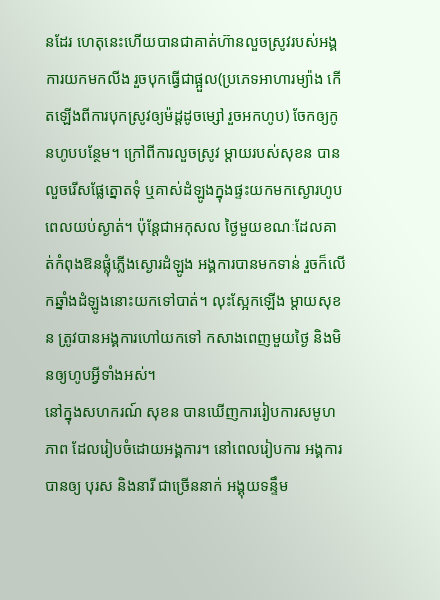នដែរ ហេតុនេះហើយបានជាគាត់ហ៊ានលួចស្រូវរបស់អង្គការយកមកលីង រួចបុកធ្វើជាផ្អួល(ប្រភេទអាហារម្យ៉ាង កើតឡើងពីការបុកស្រូវឲ្យម៉ដ្ដដូចម្សៅ រួចអកហូប) ចែកឲ្យកូនហូបបន្ថែម។ ក្រៅពីការលួចស្រូវ ម្ដាយរបស់សុខន បានលួចរើសផ្លែត្នោតទុំ ឬគាស់ដំឡូងក្នុងផ្ទះយកមកស្ងោរហូបពេលយប់ស្ងាត់។ ប៉ុន្តែជាអកុសល ថ្ងៃមួយខណៈដែលគាត់កំពុងឱនផ្លុំភ្លើងស្ងោរដំឡូង អង្គការបានមកទាន់ រួចក៏លើកឆ្នាំងដំឡូងនោះយកទៅបាត់។ លុះស្អែកឡើង ម្ដាយសុខន ត្រូវបានអង្គការហៅយកទៅ កសាងពេញមួយថ្ងៃ និងមិនឲ្យហូបអ្វីទាំងអស់។
នៅក្នុងសហករណ៍ សុខន បានឃើញការរៀបការសមូហភាព ដែលរៀបចំដោយអង្គការ។ នៅពេលរៀបការ អង្គការបានឲ្យ បុរស និងនារី ជាច្រើននាក់ អង្គុយទន្ទឹម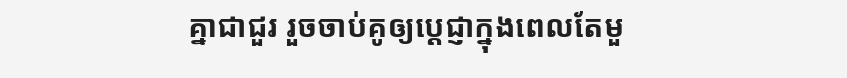គ្នាជាជួរ រួចចាប់គូឲ្យប្ដេជ្ញាក្នុងពេលតែមួ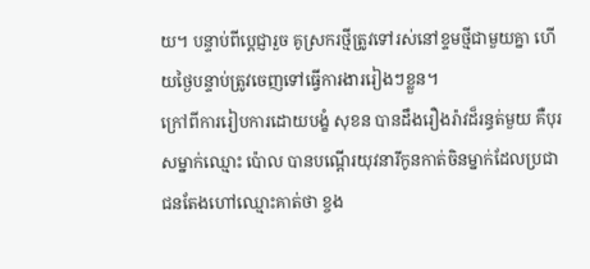យ។ បន្ទាប់ពីប្ដេជ្ញារួច គូស្រករថ្មីត្រូវទៅរស់នៅខ្ទមថ្មីជាមួយគ្នា ហើយថ្ងៃបន្ទាប់ត្រូវចេញទៅធ្វើការងាររៀងៗខ្លួន។
ក្រៅពីការរៀបការដោយបង្ខំ សុខន បានដឹងរឿងរ៉ាវដ៏រន្ធត់មួយ គឺបុរសម្នាក់ឈ្មោះ ប៉ោល បានបណ្ដើរយុវនារីកូនកាត់ចិនម្នាក់ដែលប្រជាជនតែងហៅឈ្មោះគាត់ថា ខ្ចង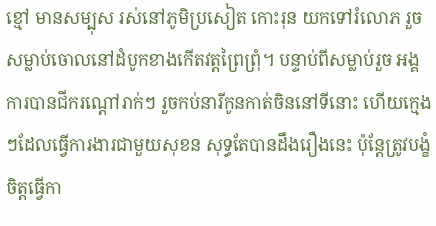ខ្មៅ មានសម្បុស រស់នៅភូមិប្រសៀត កោះរុន យកទៅរំលោភ រួចសម្លាប់ចោលនៅដំបូកខាងកើតវត្តព្រៃព្រុំ។ បន្ទាប់ពីសម្លាប់រួច អង្គការបានជីករណ្ដៅរាក់ៗ រួចកប់នារីកូនកាត់ចិននៅទីនោះ ហើយក្មេងៗដែលធ្វើការងារជាមួយសុខន សុទ្ធតែបានដឹងរឿងនេះ ប៉ុន្តែត្រូវបង្ខំចិត្តធ្វើកា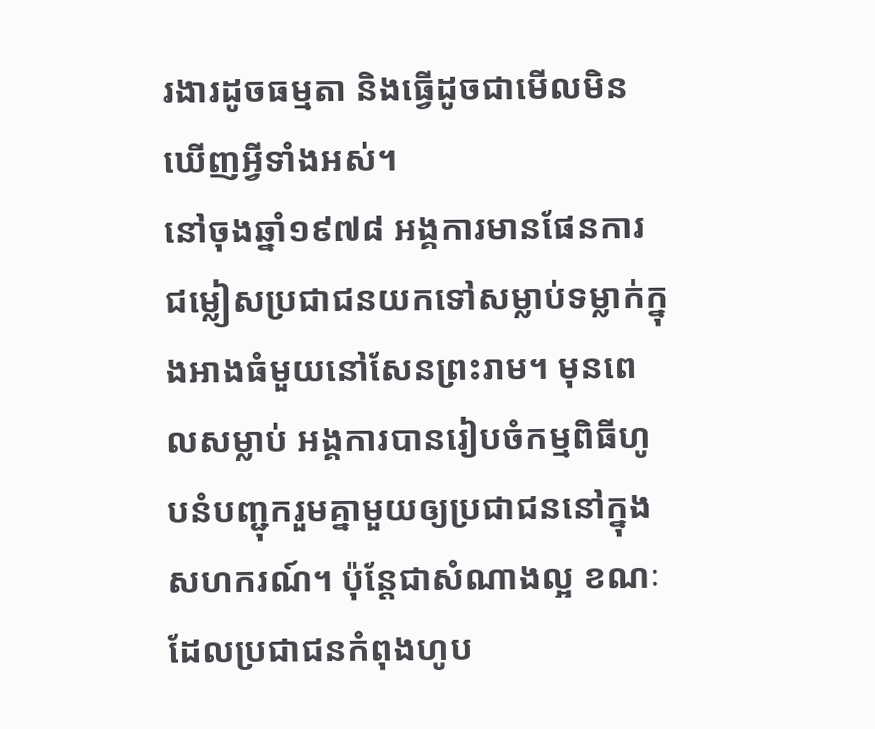រងារដូចធម្មតា និងធ្វើដូចជាមើលមិនឃើញអ្វីទាំងអស់។
នៅចុងឆ្នាំ១៩៧៨ អង្គការមានផែនការជម្លៀសប្រជាជនយកទៅសម្លាប់ទម្លាក់ក្នុងអាងធំមួយនៅសែនព្រះរាម។ មុនពេលសម្លាប់ អង្គការបានរៀបចំកម្មពិធីហូបនំបញ្ជុករួមគ្នាមួយឲ្យប្រជាជននៅក្នុងសហករណ៍។ ប៉ុន្តែជាសំណាងល្អ ខណៈដែលប្រជាជនកំពុងហូប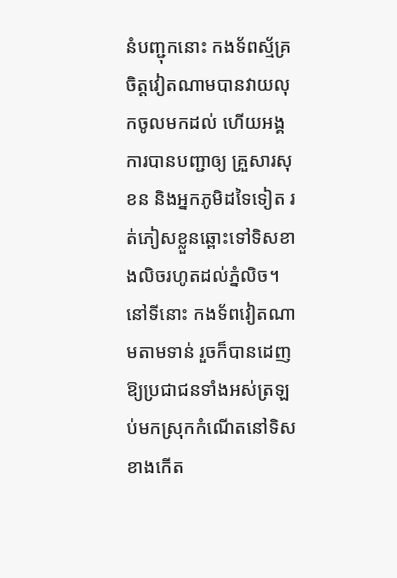នំបញ្ជុកនោះ កងទ័ពស្ម័គ្រចិត្តវៀតណាមបានវាយលុកចូលមកដល់ ហើយអង្គការបានបញ្ជាឲ្យ គ្រួសារសុខន និងអ្នកភូមិដទៃទៀត រត់ភៀសខ្លួនឆ្ពោះទៅទិសខាងលិចរហូតដល់ភ្នំលិច។ នៅទីនោះ កងទ័ពវៀតណាមតាមទាន់ រួចក៏បានដេញឱ្យប្រជាជនទាំងអស់ត្រឡប់មកស្រុកកំណើតនៅទិសខាងកើត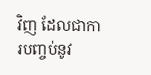វិញ ដែលជាការបញ្ចប់នូវ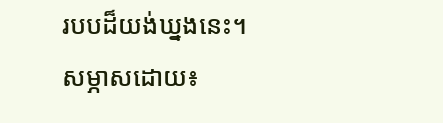របបដ៏យង់ឃ្នងនេះ។
សម្ភាសដោយ៖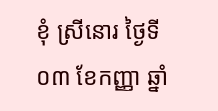ខុំ ស្រីនោរ ថ្ងៃទី០៣ ខែកញ្ញា ឆ្នាំ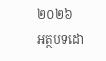២០២៦
អត្ថបទដោ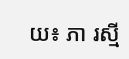យ៖ ភា រស្មី